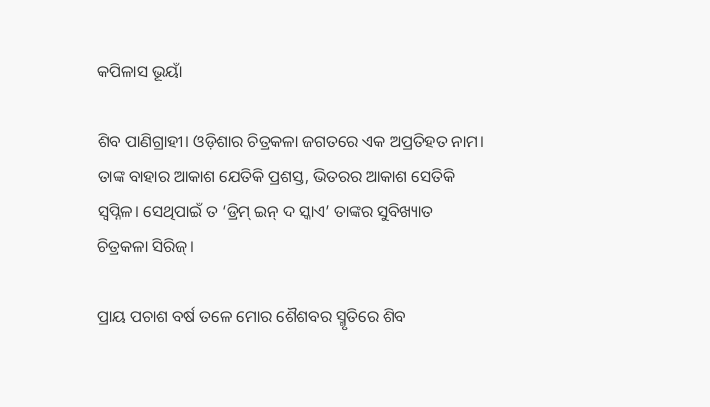କପିଳାସ ଭୂୟାଁ

ଶିବ ପାଣିଗ୍ରାହୀ। ଓଡ଼ିଶାର ଚିତ୍ରକଳା ଜଗତରେ ଏକ ଅପ୍ରତିହତ ନାମ। ତାଙ୍କ ବାହାର ଆକାଶ ଯେତିକି ପ୍ରଶସ୍ତ, ଭିତରର ଆକାଶ ସେତିକି ସ୍ୱପ୍ନିଳ। ସେଥିପାଇଁ ତ ‘ଡ୍ରିମ୍ ଇନ୍ ଦ ସ୍କାଏ’ ତାଙ୍କର ସୁବିଖ୍ୟାତ ଚିତ୍ରକଳା ସିରିଜ୍।

ପ୍ରାୟ ପଚାଶ ବର୍ଷ ତଳେ ମୋର ଶୈଶବର ସ୍ମୃତିରେ ଶିବ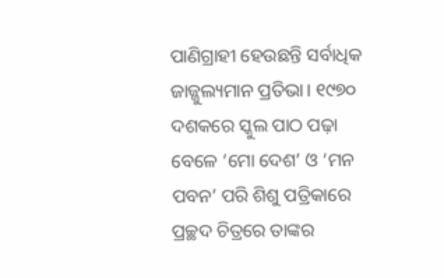ପାଣିଗ୍ରାହୀ ହେଉଛନ୍ତି ସର୍ବାଧିକ ଜାଜ୍ଜୁଲ୍ୟମାନ ପ୍ରତିଭା। ୧୯୭୦ ଦଶକରେ ସ୍କୁଲ ପାଠ ପଢ଼ା ବେଳେ ‘ମୋ ଦେଶ’ ଓ ‘ମନ ପବନ’ ପରି ଶିଶୁ ପତ୍ରିକାରେ ପ୍ରଚ୍ଛଦ ଚିତ୍ରରେ ତାଙ୍କର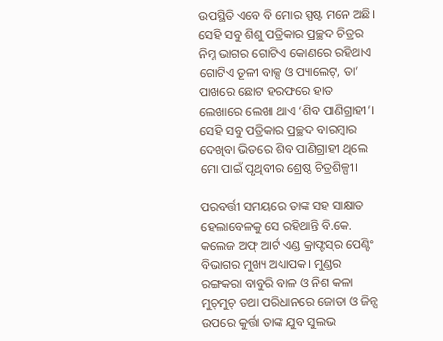ଉପସ୍ଥିତି ଏବେ ବି ମୋର ସ୍ପଷ୍ଟ ମନେ ଅଛି। ସେହି ସବୁ ଶିଶୁ ପତ୍ରିକାର ପ୍ରଚ୍ଛଦ ଚିତ୍ରର ନିମ୍ନ ଭାଗର ଗୋଟିଏ କୋଣରେ ରହିଥାଏ ଗୋଟିଏ ତୂଳୀ ବାକ୍ସ ଓ ପ୍ୟାଲେଟ୍, ତା’ ପାଖରେ ଛୋଟ ହରଫରେ ହାତ ଲେଖାରେ ଲେଖା ଥାଏ ‘ଶିବ ପାଣିଗ୍ରାହୀ’। ସେହି ସବୁ ପତ୍ରିକାର ପ୍ରଚ୍ଛଦ ବାରମ୍ବାର ଦେଖିବା ଭିତରେ ଶିବ ପାଣିଗ୍ରାହୀ ଥିଲେ ମୋ ପାଇଁ ପୃଥିବୀର ଶ୍ରେଷ୍ଠ ଚିତ୍ରଶିଳ୍ପୀ।

ପରବର୍ତ୍ତୀ ସମୟରେ ତାଙ୍କ ସହ ସାକ୍ଷାତ ହେଲାବେଳକୁ ସେ ରହିଥାନ୍ତି ବି.କେ. କଲେଜ ଅଫ୍ ଆର୍ଟ ଏଣ୍ଡ କ୍ରାଫ୍ଟସ୍‌ର ପେଣ୍ଟିଂ ବିଭାଗର ମୁଖ୍ୟ ଅଧ୍ୟାପକ। ମୁଣ୍ଡର ରଙ୍ଗକରା ବାବୁରି ବାଳ ଓ ନିଶ କଳା ମୁଚ୍‌ମୁଚ୍‌ ତଥା ପରିଧାନରେ ଜୋତା ଓ ଜିନ୍ସ ଉପରେ କୁର୍ତ୍ତା ତାଙ୍କ ଯୁବ ସୁଲଭ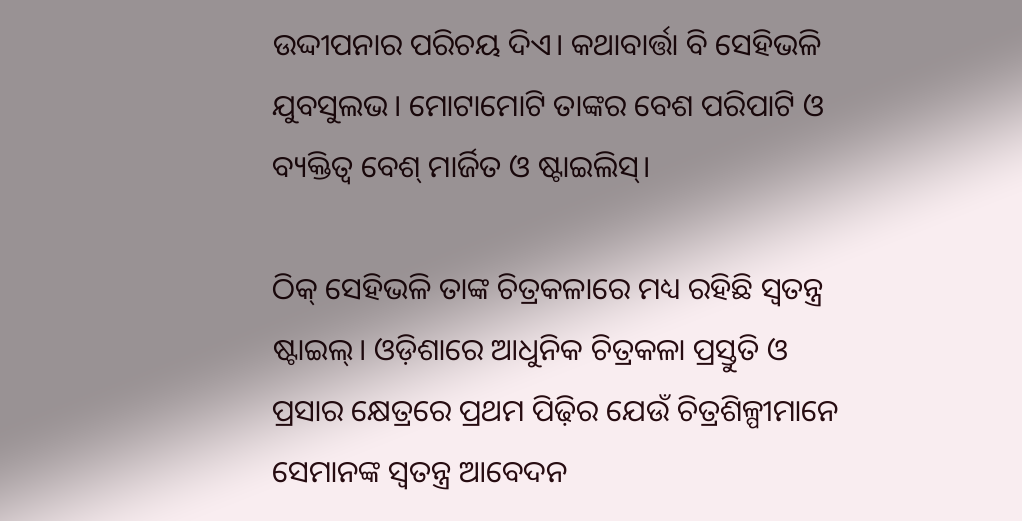ଉଦ୍ଦୀପନାର ପରିଚୟ ଦିଏ। କଥାବାର୍ତ୍ତା ବି ସେହିଭଳି ଯୁବସୁଲଭ। ମୋଟାମୋଟି ତାଙ୍କର ବେଶ ପରିପାଟି ଓ ବ୍ୟକ୍ତିତ୍ୱ ବେଶ୍ ମାର୍ଜିତ ଓ ଷ୍ଟାଇଲିସ୍।

ଠିକ୍ ସେହିଭଳି ତାଙ୍କ ଚିତ୍ରକଳାରେ ମଧ୍ୟ ରହିଛି ସ୍ୱତନ୍ତ୍ର ଷ୍ଟାଇଲ୍। ଓଡ଼ିଶାରେ ଆଧୁନିକ ଚିତ୍ରକଳା ପ୍ରସ୍ତୁତି ଓ ପ୍ରସାର କ୍ଷେତ୍ରରେ ପ୍ରଥମ ପିଢ଼ିର ଯେଉଁ ଚିତ୍ରଶିଳ୍ପୀମାନେ ସେମାନଙ୍କ ସ୍ୱତନ୍ତ୍ର ଆବେଦନ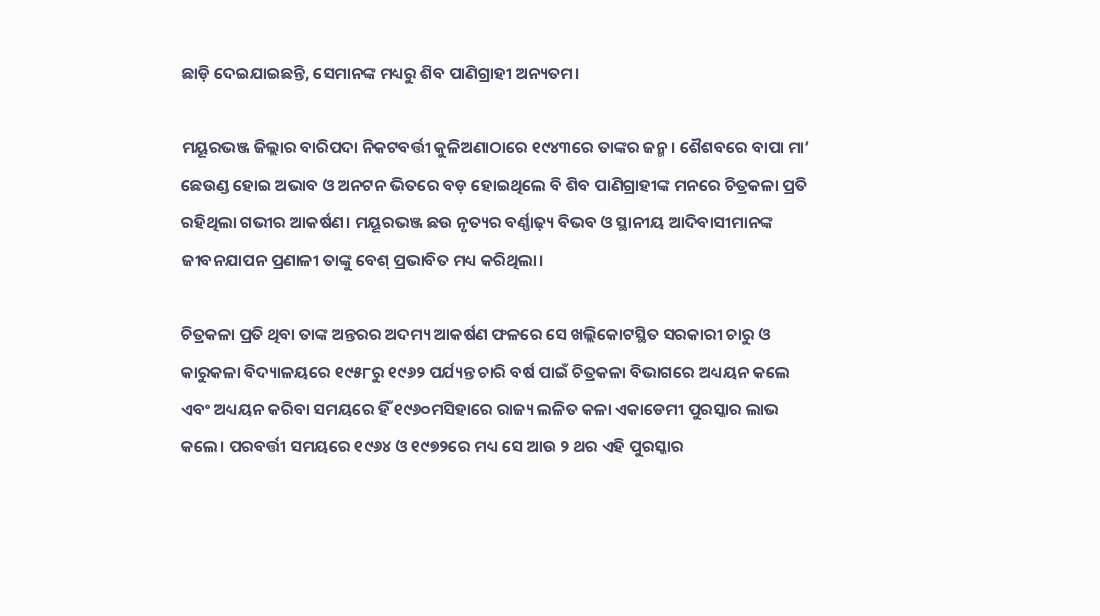ଛାଡ଼ି ଦେଇଯାଇଛନ୍ତି, ସେମାନଙ୍କ ମଧ୍ୟରୁ ଶିବ ପାଣିଗ୍ରାହୀ ଅନ୍ୟତମ।

ମୟୂରଭଞ୍ଜ ଜିଲ୍ଲାର ବାରିପଦା ନିକଟବର୍ତ୍ତୀ କୁଳିଅଣାଠାରେ ୧୯୪୩ରେ ତାଙ୍କର ଜନ୍ମ। ଶୈଶବରେ ବାପା ମା’ ଛେଉଣ୍ଡ ହୋଇ ଅଭାବ ଓ ଅନଟନ ଭିତରେ ବଡ଼ ହୋଇଥିଲେ ବି ଶିବ ପାଣିଗ୍ରାହୀଙ୍କ ମନରେ ଚିତ୍ରକଳା ପ୍ରତି ରହିଥିଲା ଗଭୀର ଆକର୍ଷଣ। ମୟୂରଭଞ୍ଜ ଛଉ ନୃତ୍ୟର ବର୍ଣ୍ଣାଢ଼୍ୟ ବିଭବ ଓ ସ୍ଥାନୀୟ ଆଦିବାସୀମାନଙ୍କ ଜୀବନଯାପନ ପ୍ରଣାଳୀ ତାଙ୍କୁ ବେଶ୍ ପ୍ରଭାବିତ ମଧ୍ୟ କରିଥିଲା।

ଚିତ୍ରକଳା ପ୍ରତି ଥିବା ତାଙ୍କ ଅନ୍ତରର ଅଦମ୍ୟ ଆକର୍ଷଣ ଫଳରେ ସେ ଖଲ୍ଲିକୋଟସ୍ଥିତ ସରକାରୀ ଚାରୁ ଓ କାରୁକଳା ବିଦ୍ୟାଳୟରେ ୧୯୫୮ରୁ ୧୯୬୨ ପର୍ଯ୍ୟନ୍ତ ଚାରି ବର୍ଷ ପାଇଁ ଚିତ୍ରକଳା ବିଭାଗରେ ଅଧ୍ୟୟନ କଲେ ଏବଂ ଅଧ୍ୟୟନ କରିବା ସମୟରେ ହିଁ ୧୯୬୦ମସିହାରେ ରାଜ୍ୟ ଲଳିତ କଳା ଏକାଡେମୀ ପୁରସ୍କାର ଲାଭ କଲେ। ପରବର୍ତ୍ତୀ ସମୟରେ ୧୯୬୪ ଓ ୧୯୭୨ରେ ମଧ୍ୟ ସେ ଆଉ ୨ ଥର ଏହି ପୁରସ୍କାର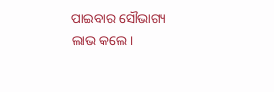ପାଇବାର ସୌଭାଗ୍ୟ ଲାଭ କଲେ।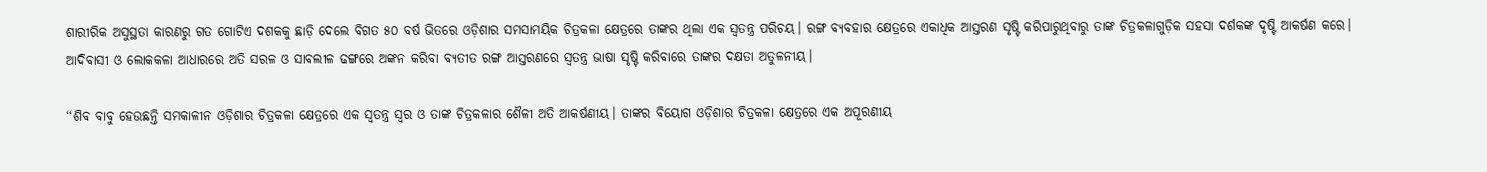ଶାରୀରିକ ଅସୁସ୍ଥତା କାରଣରୁ ଗତ ଗୋଟିଏ ଦଶକକୁ ଛାଡ଼ି ଦେଲେ ବିଗତ ୫୦ ବର୍ଷ ଭିତରେ ଓଡ଼ିଶାର ସମସାମୟିକ ଚିତ୍ରକଳା କ୍ଷେତ୍ରରେ ତାଙ୍କର ଥିଲା ଏକ ସ୍ୱତନ୍ତ୍ର ପରିଚୟ। ରଙ୍ଗ ବ୍ୟବହାର କ୍ଷେତ୍ରରେ ଏକାଧିକ ଆସ୍ତରଣ ସୃଷ୍ଟି କରିପାରୁଥିବାରୁ ତାଙ୍କ ଚିତ୍ରକଳାଗୁଡ଼ିକ ସହସା ଦର୍ଶକଙ୍କ ଦୃଷ୍ଟି ଆକର୍ଷଣ କରେ। ଆଦିବାସୀ ଓ ଲୋକକଳା ଆଧାରରେ ଅତି ସରଳ ଓ ସାବଲୀଳ ଢଙ୍ଗରେ ଅଙ୍କନ କରିବା ବ୍ୟତୀତ ରଙ୍ଗ ଆସ୍ତରଣରେ ସ୍ୱତନ୍ତ୍ର ଭାଷା ସୃଷ୍ଟି କରିବାରେ ତାଙ୍କର ଦକ୍ଷତା ଅତୁଳନୀୟ।

‘‘ଶିବ ବାବୁ ହେଉଛନ୍ତି ସମକାଳୀନ ଓଡ଼ିଶାର ଚିତ୍ରକଳା କ୍ଷେତ୍ରରେ ଏକ ସ୍ୱତନ୍ତ୍ର ସ୍ୱର ଓ ତାଙ୍କ ଚିତ୍ରକଳାର ଶୈଳୀ ଅତି ଆକର୍ଷଣୀୟ। ତାଙ୍କର ବିୟୋଗ ଓଡ଼ିଶାର ଚିତ୍ରକଳା କ୍ଷେତ୍ରରେ ଏକ ଅପୂରଣୀୟ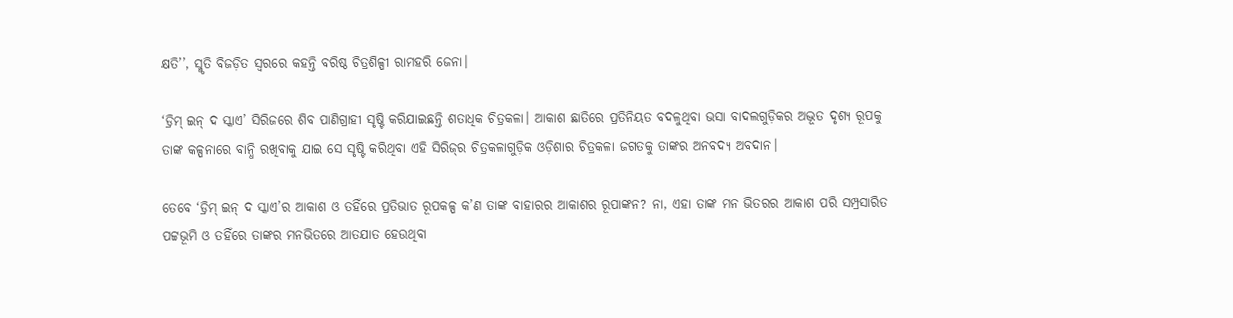କ୍ଷତି’’, ସ୍ମୃତି ବିଜଡ଼ିତ ସ୍ୱରରେ କହନ୍ତି ବରିଷ୍ଠ ଚିତ୍ରଶିଳ୍ପୀ ରାମହରି ଜେନା।

‘ଡ୍ରିମ୍ ଇନ୍ ଦ ସ୍କାଏ’ ସିରିଜରେ ଶିବ ପାଣିଗ୍ରାହୀ ସୃଷ୍ଟି କରିଯାଇଛନ୍ତି ଶତାଧିକ ଚିତ୍ରକଳା। ଆକାଶ ଛାତିରେ ପ୍ରତିନିୟତ ବଦଳୁଥିବା ଭସା ବାଦଲଗୁଡ଼ିକର ଅଦ୍ଭୂତ ଦୃଶ୍ୟ ରୂପକୁ ତାଙ୍କ କଳ୍ପନାରେ ବାନ୍ଧି ରଖିବାକୁ ଯାଇ ସେ ସୃଷ୍ଟି କରିଥିବା ଏହି ସିରିଜ୍‌ର ଚିତ୍ରକଳାଗୁଡ଼ିକ ଓଡ଼ିଶାର ଚିତ୍ରକଳା ଜଗତକୁ ତାଙ୍କର ଅନବଦ୍ୟ ଅବଦାନ।

ତେବେ ‘ଡ୍ରିମ୍ ଇନ୍ ଦ ସ୍କାଏ’ର ଆକାଶ ଓ ତହିଁରେ ପ୍ରତିଭାତ ରୂପକଳ୍ପ କ’ଣ ତାଙ୍କ ବାହାରର ଆକାଶର ରୂପାଙ୍କନ? ନା, ଏହା ତାଙ୍କ ମନ ଭିତରର ଆକାଶ ପରି ସମ୍ପ୍ରସାରିତ ପଟ୍ଟଭୂମି ଓ ତହିଁରେ ତାଙ୍କର ମନଭିତରେ ଆତଯାତ ହେଉଥିବା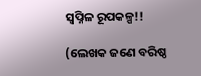ସ୍ୱପ୍ନିଳ ରୂପକଳ୍ପ!!

(ଲେଖକ ଜଣେ ବରିଷ୍ଠ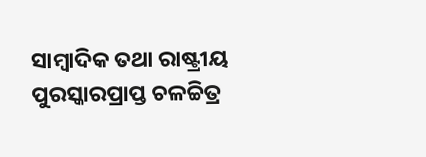ସାମ୍ବାଦିକ ତଥା ରାଷ୍ଟ୍ରୀୟ ପୁରସ୍କାରପ୍ରାପ୍ତ ଚଳଚ୍ଚିତ୍ର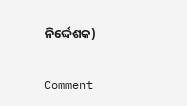ନିର୍ଦ୍ଦେଶକ)

Comment